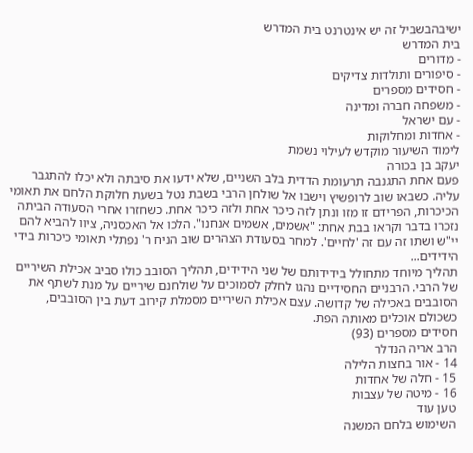ישיבהבשביל זה יש אינטרנט בית המדרש
בית המדרש
- מדורים
- סיפורים ותולדות צדיקים
- חסידים מספרים
- משפחה חברה ומדינה
- עם ישראל
- אחדות ומחלוקות
לימוד השיעור מוקדש לעילוי נשמת
יעקב בן בכורה
פעם אחת התגנבה תרעומת הדדית בלב השניים, שלא ידעו את סיבתה ולא יכלו להתגבר עליה. כשבאו שוב לרופשיץ וישבו אל שולחן הרבי בשבת נטל בשעת חלוקת הלחם את תאומי הכיכרות, הפרידם זו מזו ונתן לזה כיכר אחת ולזה כיכר אחת. כשחזרו אחרי הסעודה הביתה נזכרו בדבר וקראו בבת אחת: "אשמים, אשמים אנחנו". הלכו אל האכסניה, ציוו להביא להם יי"ש ושתו זה עם זה 'לחיים'. למחר בסעודת הצהרים שוב הניח ר' נפתלי תאומי כיכרות בידי הידידים...
תהליך מיוחד מתחולל בידידותם של שני הידידים, תהליך הסובב כולו סביב אכילת השיריים של הרבי. הרבניים החסידיים נהגו לחלק לסמוכים על שולחנם שיריים על מנת לשתף את הסובבים באכילה של קדושה. עצם אכילת השיריים מסמלת קירוב דעת בין הסובבים, כשכולם אוכלים מאותה הפת.
חסידים מספרים (93)
הרב אריה הנדלר
14 - אור בחצות הלילה
15 - חלה של אחדות
16 - מיטה של עצבות
טען עוד
השימוש בלחם המשנה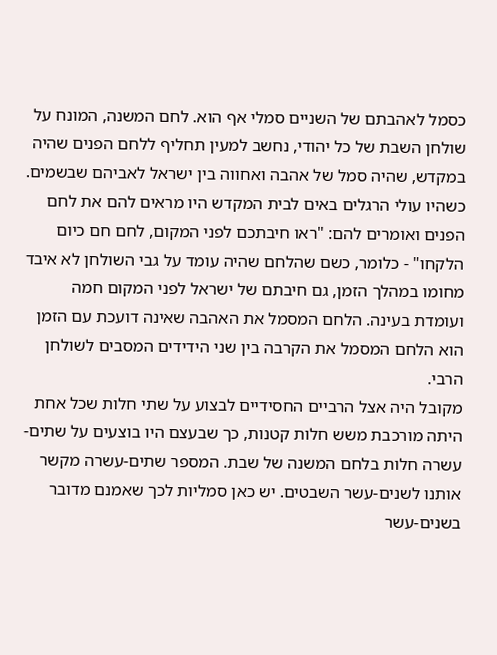כסמל לאהבתם של השניים סמלי אף הוא. לחם המשנה, המונח על שולחן השבת של כל יהודי, נחשב למעין תחליף ללחם הפנים שהיה במקדש, שהיה סמל של אהבה ואחווה בין ישראל לאביהם שבשמים. כשהיו עולי הרגלים באים לבית המקדש היו מראים להם את לחם הפנים ואומרים להם: "ראו חיבתכם לפני המקום, לחם חם כיום הלקחו" - כלומר, כשם שהלחם שהיה עומד על גבי השולחן לא איבד מחומו במהלך הזמן, גם חיבתם של ישראל לפני המקום חמה ועומדת בעינה. הלחם המסמל את האהבה שאינה דועכת עם הזמן הוא הלחם המסמל את הקרבה בין שני הידידים המסבים לשולחן הרבי.
מקובל היה אצל הרביים החסידיים לבצוע על שתי חלות שכל אחת היתה מורכבת משש חלות קטנות, כך שבעצם היו בוצעים על שתים-עשרה חלות בלחם המשנה של שבת. המספר שתים-עשרה מקשר אותנו לשנים-עשר השבטים. יש כאן סמליות לכך שאמנם מדובר בשנים-עשר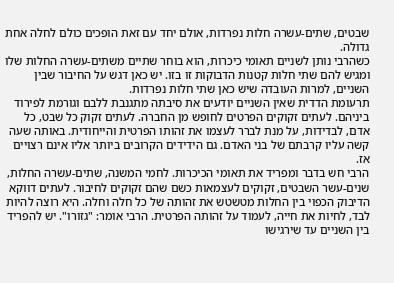שבטים, שתים-עשרה חלות נפרדות, אולם יחד עם זאת הופכים כולם לחלה אחת גדולה.
כשהרבי נותן לשניים תאומי כיכרות, הוא בוחר שתיים משתים-עשרה החלות שלו ומגיש להם שתי חלות קטנות הדבוקות זו בזו. יש כאן דגש על החיבור שבין השניים, למרות העובדה שיש כאן שתי חלות נפרדות.
תרעומת הדדית שאין השניים יודעים את סיבתה מתגנבת ללבם וגורמת לפירוד ביניהם. לעתים זקוקים הפרטים לחופש מן החברה. לעתים זקוק כל שבט, כל אדם, לבדידות, על מנת לברר לעצמו את זהותו הפרטית והייחודית. באותה שעה קשה עליו קרבתם של בני האדם. גם הידידים הקרובים ביותר אליו אינם רצויים אז.
הרבי חש בדבר ומפריד את תאומי הכיכרות. לחמי המשנה, שתים-עשרה החלות, שנים-עשר השבטים, זקוקים לעצמאות כשם שהם זקוקים לחיבור. לעתים דווקא הדיבוק הכפוי בין החלות מטשטש את זהותה של כל חלה וחלה. היא רוצה להיות לבד, לחיות את חייה, לעמוד על זהותה הפרטית. הרבי אומר: "גזורו". יש להפריד בין השניים עד שירגישו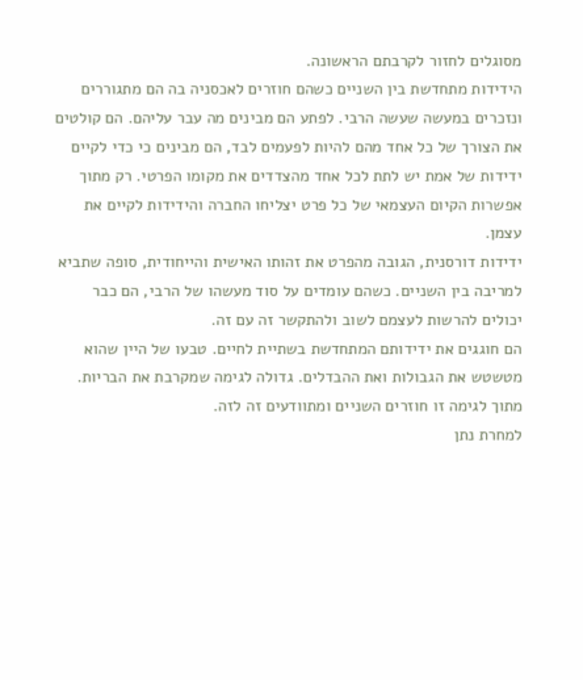מסוגלים לחזור לקרבתם הראשונה.
הידידות מתחדשת בין השניים כשהם חוזרים לאכסניה בה הם מתגוררים ונזכרים במעשה שעשה הרבי. לפתע הם מבינים מה עבר עליהם. הם קולטים את הצורך של כל אחד מהם להיות לפעמים לבד, הם מבינים כי כדי לקיים ידידות של אמת יש לתת לכל אחד מהצדדים את מקומו הפרטי. רק מתוך אפשרות הקיום העצמאי של כל פרט יצליחו החברה והידידות לקיים את עצמן.
ידידות דורסנית, הגובה מהפרט את זהותו האישית והייחודית, סופה שתביא למריבה בין השניים. כשהם עומדים על סוד מעשהו של הרבי, הם כבר יכולים להרשות לעצמם לשוב ולהתקשר זה עם זה.
הם חוגגים את ידידותם המתחדשת בשתיית לחיים. טבעו של היין שהוא מטשטש את הגבולות ואת ההבדלים. גדולה לגימה שמקרבת את הבריות. מתוך לגימה זו חוזרים השניים ומתוודעים זה לזה.
למחרת נתן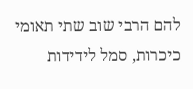להם הרבי שוב שתי תאומי כיכרות, סמל לידידות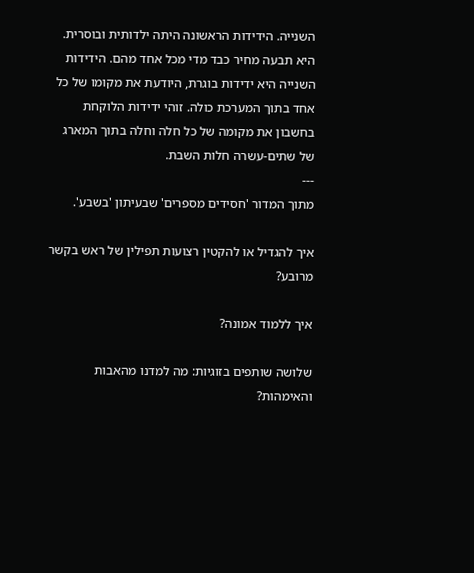השנייה. הידידות הראשונה היתה ילדותית ובוסרית. היא תבעה מחיר כבד מדי מכל אחד מהם. הידידות השנייה היא ידידות בוגרת, היודעת את מקומו של כל אחד בתוך המערכת כולה. זוהי ידידות הלוקחת בחשבון את מקומה של כל חלה וחלה בתוך המארג של שתים-עשרה חלות השבת.
---
מתוך המדור 'חסידים מספרים' שבעיתון 'בשבע'.

איך להגדיל או להקטין רצועות תפילין של ראש בקשר מרובע?

איך ללמוד אמונה?

שלושה שותפים בזוגיות: מה למדנו מהאבות והאימהות?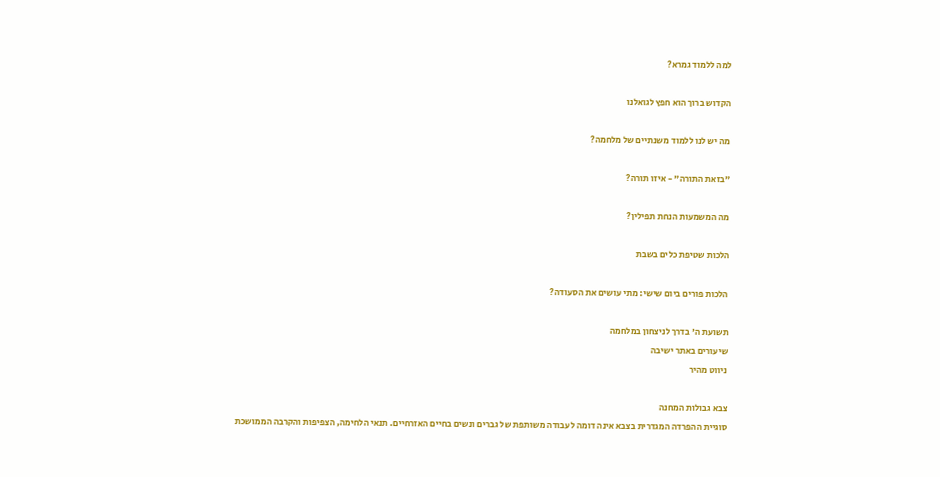למה ללמוד גמרא?

הקדוש ברוך הוא חפץ לגואלנו

מה יש לנו ללמוד משנתיים של מלחמה?

"בזאת התורה" - איזו תורה?

מה המשמעות הנחת תפילין?

הלכות שטיפת כלים בשבת

הלכות פורים ביום שישי: מתי עושים את הסעודה?

תשועת ה' בדרך לניצחון במלחמה
שיעורים באתר ישיבה
ניווט מהיר

צבא גבולות המחנה
סוגיית ההפרדה המגדרית בצבא אינה דומה לעבודה משותפת של גברים ונשים בחיים האזרחיים. תנאי הלחימה, הצפיפות והקרבה הממושכת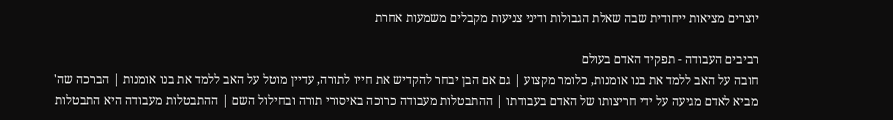יוצרים מציאות ייחודית שבה שאלת הגבולות ודיני צניעות מקבלים משמעות אחרת

רביבים העבודה - תפקיד האדם בעולם
חובה על האב ללמד את בנו אומנות, כלומר מקצוע | גם אם הבן יבחר להקדיש את חייו לתורה, עדיין מוטל על האב ללמד את בנו אומנות | הברכה שה' מביא לאדם מגיעה על ידי חריצותו של האדם בעבודתו | ההתבטלות מעבודה כרוכה באיסורי תורה ובחילול השם | ההתבטלות מעבודה היא התבטלות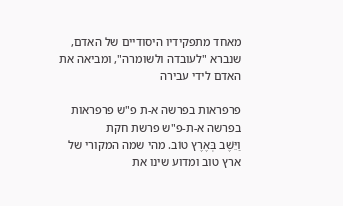מאחד מתפקידיו היסודיים של האדם, שנברא "לעובדה ולשומרה", ומביאה את האדם לידי עבירה

פרפראות בפרשה א-ת פ"ש פרפראות בפרשה א-ת-פ"ש פרשת חקת
וַיֵּשֶׁב בְּאֶרֶץ טוֹב. מהי שמה המקורי של ארץ טוב ומדוע שינו את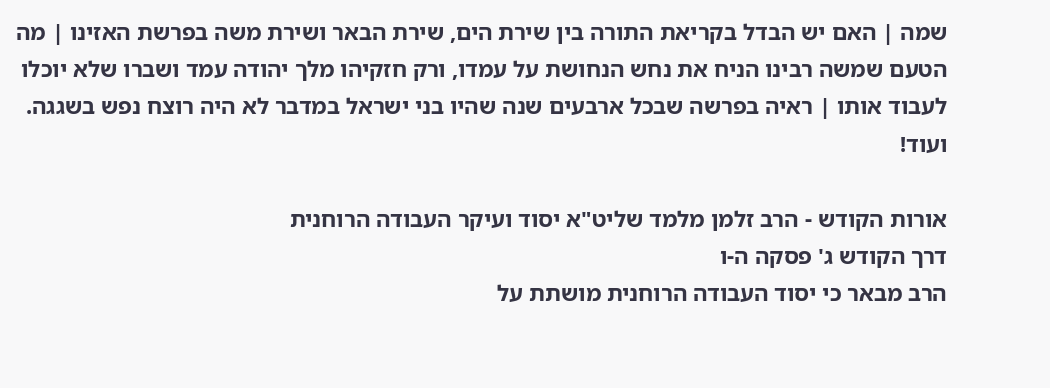שמה | האם יש הבדל בקריאת התורה בין שירת הים, שירת הבאר ושירת משה בפרשת האזינו | מה הטעם שמשה רבינו הניח את נחש הנחושת על עמדו, ורק חזקיהו מלך יהודה עמד ושברו שלא יוכלו לעבוד אותו | ראיה בפרשה שבכל ארבעים שנה שהיו בני ישראל במדבר לא היה רוצח נפש בשגגה. ועוד!

אורות הקודש - הרב זלמן מלמד שליט"א יסוד ועיקר העבודה הרוחנית
דרך הקודש ג' פסקה ה-ו
הרב מבאר כי יסוד העבודה הרוחנית מושתת על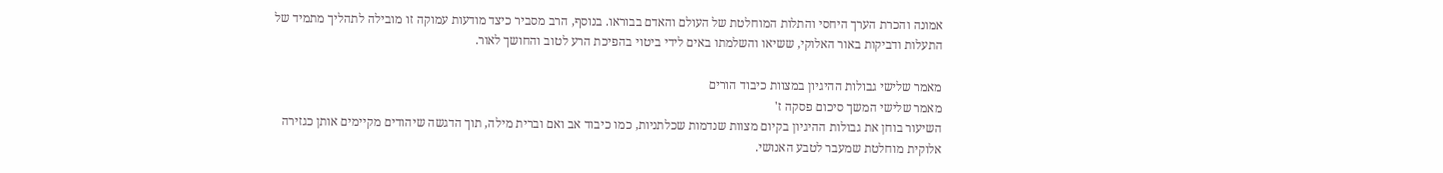אמונה והכרת הערך היחסי והתלות המוחלטת של העולם והאדם בבוראו. בנוסף, הרב מסביר כיצד מודעות עמוקה זו מובילה לתהליך מתמיד של התעלות ודביקות באור האלוקי, ששיאו והשלמתו באים לידי ביטוי בהפיכת הרע לטוב והחושך לאור.

מאמר שלישי גבולות ההיגיון במצוות כיבוד הורים
מאמר שלישי המשך סיכום פסקה ז'
השיעור בוחן את גבולות ההיגיון בקיום מצוות שנדמות שכלתניות, כמו כיבוד אב ואם וברית מילה, תוך הדגשה שיהודים מקיימים אותן כגזירה אלוקית מוחלטת שמעבר לטבע האנושי.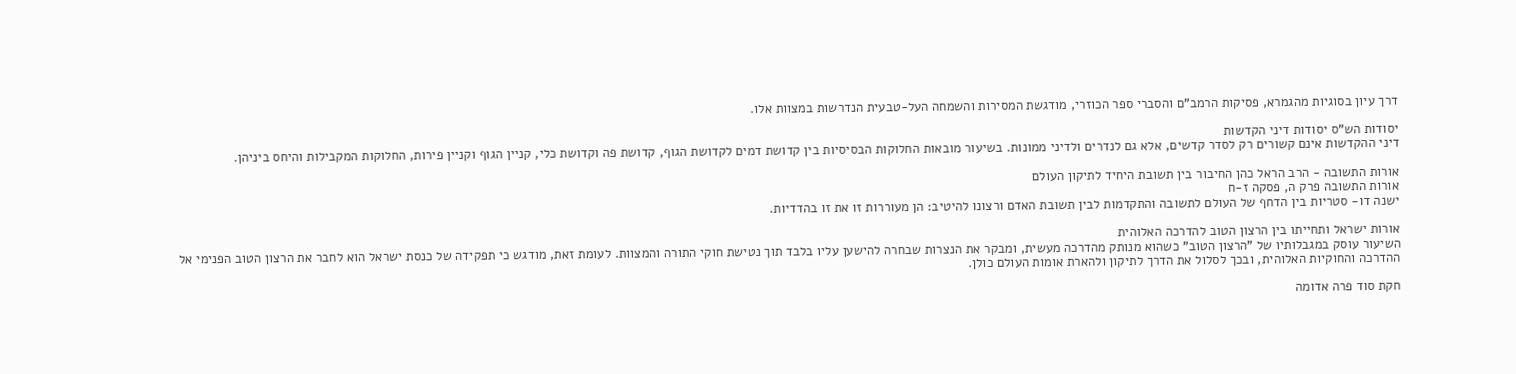דרך עיון בסוגיות מהגמרא, פסיקות הרמב"ם והסברי ספר הכוזרי, מודגשת המסירות והשמחה העל-טבעית הנדרשות במצוות אלו.

יסודות הש"ס יסודות דיני הקדשות
דיני ההקדשות אינם קשורים רק לסדר קדשים, אלא גם לנדרים ולדיני ממונות. בשיעור מובאות החלוקות הבסיסיות בין קדושת דמים לקדושת הגוף, קדושת פה וקדושת כלי, קניין הגוף וקניין פירות, החלוקות המקבילות והיחס ביניהן.

אורות התשובה - הרב הראל כהן החיבור בין תשובת היחיד לתיקון העולם
אורות התשובה פרק ה, פסקה ז-ח
ישנה דו- סטריות בין הדחף של העולם לתשובה והתקדמות לבין תשובת האדם ורצונו להיטיב: הן מעוררות זו את זו בהדדיות.

אורות ישראל ותחייתו בין הרצון הטוב להדרכה האלוהית
השיעור עוסק במגבלותיו של "הרצון הטוב" כשהוא מנותק מהדרכה מעשית, ומבקר את הנצרות שבחרה להישען עליו בלבד תוך נטישת חוקי התורה והמצוות. לעומת זאת, מודגש כי תפקידה של כנסת ישראל הוא לחבר את הרצון הטוב הפנימי אל ההדרכה והחוקיות האלוהית, ובכך לסלול את הדרך לתיקון ולהארת אומות העולם כולן.

חקת סוד פרה אדומה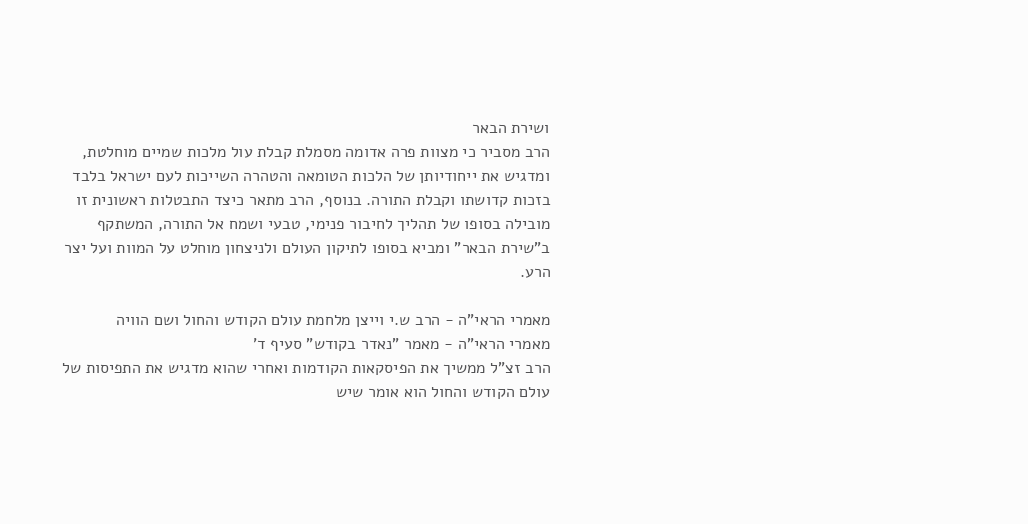ושירת הבאר
הרב מסביר כי מצוות פרה אדומה מסמלת קבלת עול מלכות שמיים מוחלטת, ומדגיש את ייחודיותן של הלכות הטומאה והטהרה השייכות לעם ישראל בלבד בזכות קדושתו וקבלת התורה. בנוסף, הרב מתאר כיצד התבטלות ראשונית זו מובילה בסופו של תהליך לחיבור פנימי, טבעי ושמח אל התורה, המשתקף ב"שירת הבאר" ומביא בסופו לתיקון העולם ולניצחון מוחלט על המוות ועל יצר הרע.

מאמרי הראי"ה - הרב ש.י וייצן מלחמת עולם הקודש והחול ושם הוויה
מאמרי הראי"ה - מאמר "נאדר בקודש" סעיף ד'
הרב זצ"ל ממשיך את הפיסקאות הקודמות ואחרי שהוא מדגיש את התפיסות של עולם הקודש והחול הוא אומר שיש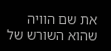את שם הוויה שהוא השורש של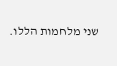שני מלחמות הללו.